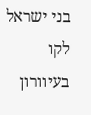בני ישראל לקו בעיוורון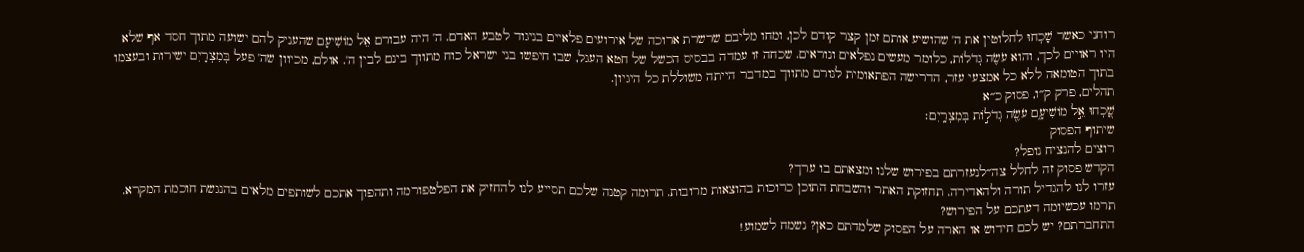רוחני כאשר שָׁכְחוּ לחלוטין את ה' שהושיע אותם זמן קצר קודם לכן, ומחו מליבם שרשרת ארוכה של אירועים פלאיים בניגוד לטבע האדם. ה' היה עבורם אֵל מוֹשִׁיעָם שהעניק להם ישועה מתוך חסד אף שלא היו ראויים לכך, והוא עֹשֶׂה גְדֹלוֹת, כלומר מעשים נפלאים ונוראים. שכחה זו עמדה בבסיס הכשל של חטא העגל, שבו חיפשו בני ישראל כוח מתווך בינם לבין ה'. אולם, מכיוון שה' פעל בְּמִצְרָיִם ישירות ובעצמו בתוך הטומאה ללא כל אמצעי עזר, הדרישה הפתאומית לגורם מתווך במדבר הייתה משוללת כל היגיון.
תהלים, פרק ק״ו, פסוק כ״א
שָׁ֭כְחוּ אֵ֣ל מוֹשִׁיעָ֑ם עֹשֶׂ֖ה גְדֹל֣וֹת בְּמִצְרָֽיִם׃
שיתוף הפסוק
רוצים להנציח נופל?
הקדש פסוק זה לחלל צה״לנעזרתם בפירוש שלנו ומצאתם בו ערך?
עזרו לנו להגדיל תורה ולהאדירה. תחזוקת האתר והשבחת התוכן כרוכות בהוצאות מרובות. תרומה קטנה שלכם תסייע לנו להחזיק את הפלטפורמה ותהפוך אתכם לשותפים מלאים בהנגשת חוכמת המקרא.
תרמו עכשיומה דעתכם על הפירוש?
התחברתם? יש לכם חידוש או הארה על הפסוק שלמדתם כאן? נשמח לשמוע!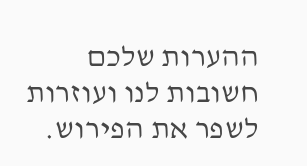ההערות שלכם חשובות לנו ועוזרות לשפר את הפירוש.